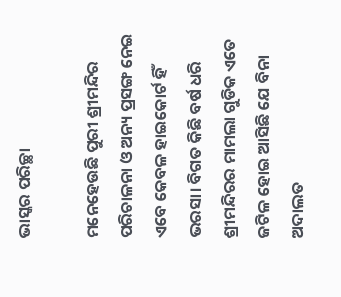ଭାସ୍କର ପରିଚ୍ଛା

ମନେହେଉଛି ପୁରୀ ଶ୍ରୀମନ୍ଦିର ପରିଚାଳନା ଓ ଅନ୍ୟ ପ୍ରସଙ୍ଗ ନେଇ ଏବେ କେବଳ ହାଇକୋର୍ଟ ହିଁ ଭରସା। ବିଗତ କିଛି ବର୍ଷ ଧରି ଶ୍ରୀମନ୍ଦିରର ମାମଲା ଗୁଡିକ ଏତେ ଜଟିଳ ହୋଇ ଆସିଛି ଯେ ବିନା ଅଦାଲତ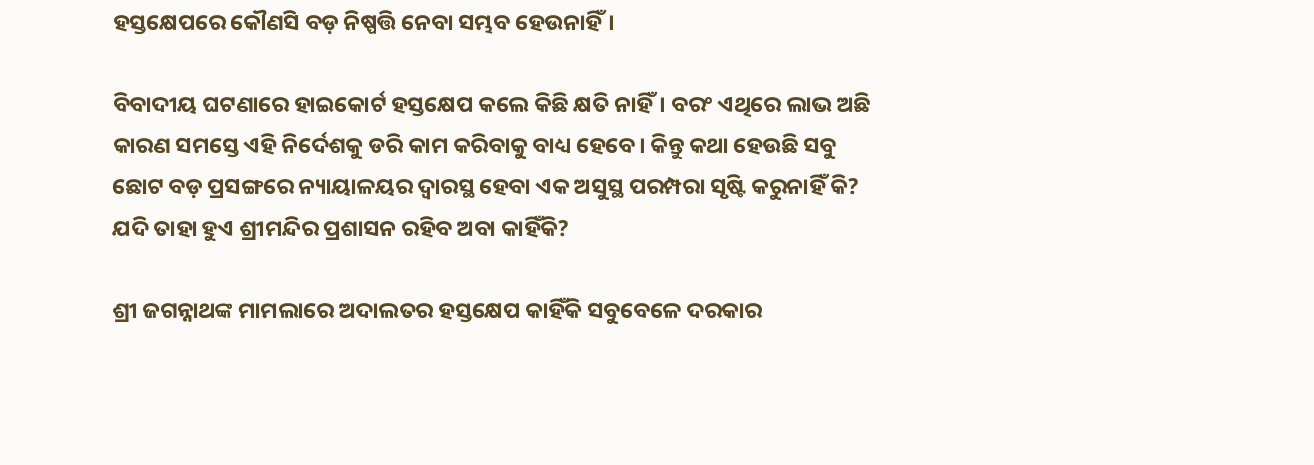ହସ୍ତକ୍ଷେପରେ କୌଣସି ବଡ଼ ନିଷ୍ପତ୍ତି ନେବା ସମ୍ଭବ ହେଉନାହିଁ।

ବିବାଦୀୟ ଘଟଣାରେ ହାଇକୋର୍ଟ ହସ୍ତକ୍ଷେପ କଲେ କିଛି କ୍ଷତି ନାହିଁ। ବରଂ ଏଥିରେ ଲାଭ ଅଛି କାରଣ ସମସ୍ତେ ଏହି ନିର୍ଦେଶକୁ ଡରି କାମ କରିବାକୁ ବାଧ୍ୟ ହେବେ। କିନ୍ତୁ କଥା ହେଉଛି ସବୁ ଛୋଟ ବଡ଼ ପ୍ରସଙ୍ଗରେ ନ୍ୟାୟାଳୟର ଦ୍ୱାରସ୍ଥ ହେବା ଏକ ଅସୁସ୍ଥ ପରମ୍ପରା ସୃଷ୍ଟି କରୁନାହିଁ କି? ଯଦି ତାହା ହୁଏ ଶ୍ରୀମନ୍ଦିର ପ୍ରଶାସନ ରହିବ ଅବା କାହିଁକି?

ଶ୍ରୀ ଜଗନ୍ନାଥଙ୍କ ମାମଲାରେ ଅଦାଲତର ହସ୍ତକ୍ଷେପ କାହିଁକି ସବୁବେଳେ ଦରକାର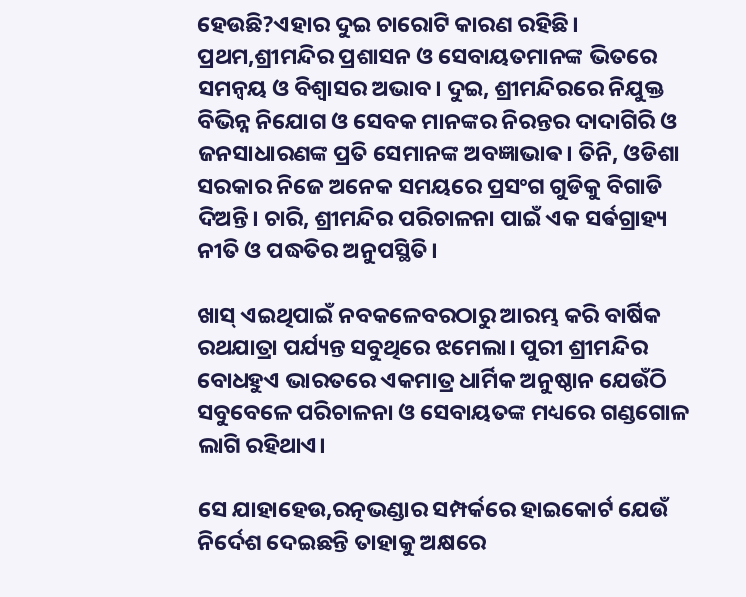ହେଉଛି?ଏହାର ଦୁଇ ଚାରୋଟି କାରଣ ରହିଛି। ପ୍ରଥମ,ଶ୍ରୀମନ୍ଦିର ପ୍ରଶାସନ ଓ ସେବାୟତମାନଙ୍କ ଭିତରେ ସମନ୍ୱୟ ଓ ବିଶ୍ୱାସର ଅଭାବ। ଦୁଇ, ଶ୍ରୀମନ୍ଦିରରେ ନିଯୁକ୍ତ ବିଭିନ୍ନ ନିଯୋଗ ଓ ସେବକ ମାନଙ୍କର ନିରନ୍ତର ଦାଦାଗିରି ଓ ଜନସାଧାରଣଙ୍କ ପ୍ରତି ସେମାନଙ୍କ ଅବଜ୍ଞାଭାଵ। ତିନି, ଓଡିଶା ସରକାର ନିଜେ ଅନେକ ସମୟରେ ପ୍ରସଂଗ ଗୁଡିକୁ ବିଗାଡି ଦିଅନ୍ତି। ଚାରି, ଶ୍ରୀମନ୍ଦିର ପରିଚାଳନା ପାଇଁ ଏକ ସର୍ଵଗ୍ରାହ୍ୟ ନୀତି ଓ ପଦ୍ଧତିର ଅନୁପସ୍ଥିତି।

ଖାସ୍ ଏଇଥିପାଇଁ ନବକଳେବରଠାରୁ ଆରମ୍ଭ କରି ବାର୍ଷିକ ରଥଯାତ୍ରା ପର୍ଯ୍ୟନ୍ତ ସବୁଥିରେ ଝମେଲା। ପୁରୀ ଶ୍ରୀମନ୍ଦିର ବୋଧହୁଏ ଭାରତରେ ଏକମାତ୍ର ଧାର୍ମିକ ଅନୁଷ୍ଠାନ ଯେଉଁଠି ସବୁବେଳେ ପରିଚାଳନା ଓ ସେବାୟତଙ୍କ ମଧ୍ୟରେ ଗଣ୍ଡଗୋଳ ଲାଗି ରହିଥାଏ।

ସେ ଯାହାହେଉ,ରତ୍ନଭଣ୍ଡାର ସମ୍ପର୍କରେ ହାଇକୋର୍ଟ ଯେଉଁ ନିର୍ଦେଶ ଦେଇଛନ୍ତି ତାହାକୁ ଅକ୍ଷରେ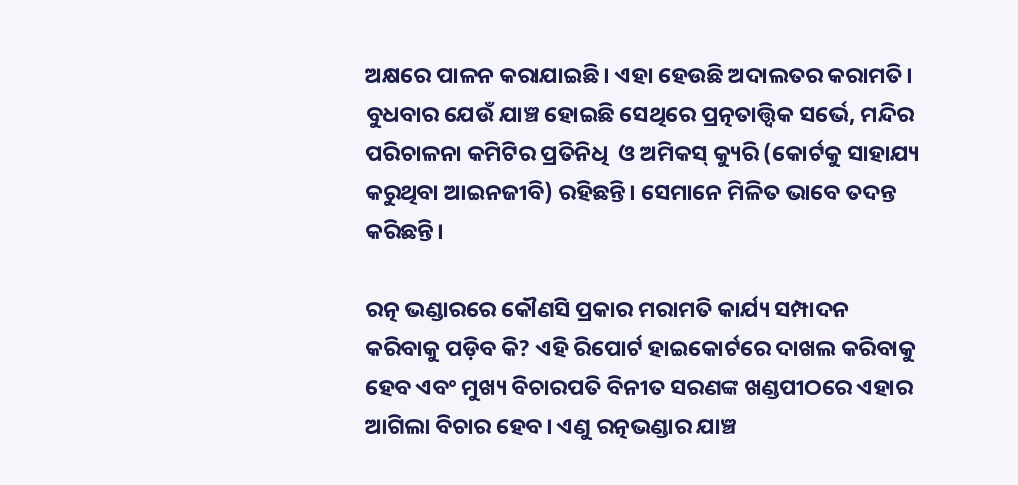ଅକ୍ଷରେ ପାଳନ କରାଯାଇଛି। ଏହା ହେଉଛି ଅଦାଲତର କରାମତି। ବୁଧବାର ଯେଉଁ ଯାଞ୍ଚ ହୋଇଛି ସେଥିରେ ପ୍ରତ୍ନତାତ୍ତ୍ବିକ ସର୍ଭେ, ମନ୍ଦିର ପରିଚାଳନା କମିଟିର ପ୍ରତିନିଧି  ଓ ଅମିକସ୍ କ୍ୟୁରି (କୋର୍ଟକୁ ସାହାଯ୍ୟ କରୁଥିବା ଆଇନଜୀବି) ରହିଛନ୍ତି। ସେମାନେ ମିଳିତ ଭାବେ ତଦନ୍ତ କରିଛନ୍ତି।

ରତ୍ନ ଭଣ୍ଡାରରେ କୌଣସି ପ୍ରକାର ମରାମତି କାର୍ଯ୍ୟ ସମ୍ପାଦନ କରିବାକୁ ପଡ଼ିବ କି? ଏହି ରିପୋର୍ଟ ହାଇକୋର୍ଟରେ ଦାଖଲ କରିବାକୁ ହେବ ଏବଂ ମୁଖ୍ୟ ବିଚାରପତି ବିନୀତ ସରଣଙ୍କ ଖଣ୍ଡପୀଠରେ ଏହାର ଆଗିଲା ବିଚାର ହେବ। ଏଣୁ ରତ୍ନଭଣ୍ଡାର ଯାଞ୍ଚ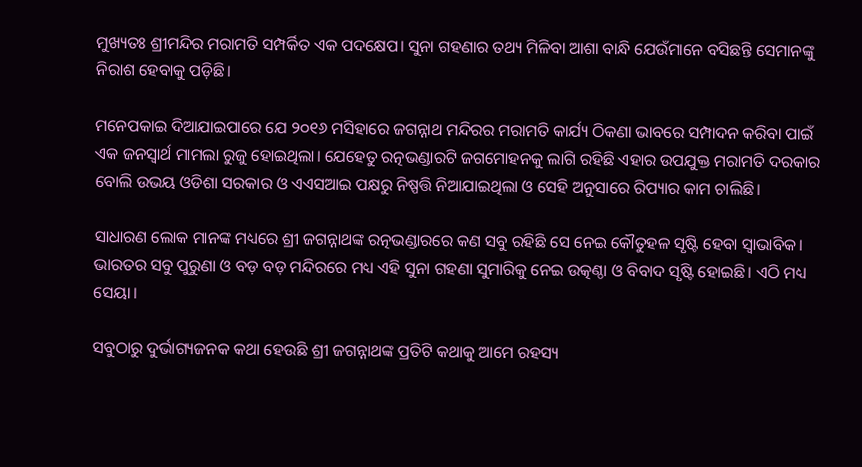ମୁଖ୍ୟତଃ ଶ୍ରୀମନ୍ଦିର ମରାମତି ସମ୍ପର୍କିତ ଏକ ପଦକ୍ଷେପ। ସୁନା ଗହଣାର ତଥ୍ୟ ମିଳିବା ଆଶା ବାନ୍ଧି ଯେଉଁମାନେ ବସିଛନ୍ତି ସେମାନଙ୍କୁ ନିରାଶ ହେବାକୁ ପଡ଼ିଛି।

ମନେପକାଇ ଦିଆଯାଇପାରେ ଯେ ୨୦୧୬ ମସିହାରେ ଜଗନ୍ନାଥ ମନ୍ଦିରର ମରାମତି କାର୍ଯ୍ୟ ଠିକଣା ଭାବରେ ସମ୍ପାଦନ କରିବା ପାଇଁ ଏକ ଜନସ୍ୱାର୍ଥ ମାମଲା ରୁଜୁ ହୋଇଥିଲା। ଯେହେତୁ ରତ୍ନଭଣ୍ଡାରଟି ଜଗମୋହନକୁ ଲାଗି ରହିଛି ଏହାର ଉପଯୁକ୍ତ ମରାମତି ଦରକାର ବୋଲି ଉଭୟ ଓଡିଶା ସରକାର ଓ ଏଏସଆଇ ପକ୍ଷରୁ ନିଷ୍ପତ୍ତି ନିଆଯାଇଥିଲା ଓ ସେହି ଅନୁସାରେ ରିପ୍ୟାର କାମ ଚାଲିଛି।

ସାଧାରଣ ଲୋକ ମାନଙ୍କ ମଧ୍ୟରେ ଶ୍ରୀ ଜଗନ୍ନାଥଙ୍କ ରତ୍ନଭଣ୍ଡାରରେ କଣ ସବୁ ରହିଛି ସେ ନେଇ କୌତୁହଳ ସୃଷ୍ଟି ହେବା ସ୍ଵାଭାବିକ। ଭାରତର ସବୁ ପୁରୁଣା ଓ ବଡ଼ ବଡ଼ ମନ୍ଦିରରେ ମଧ୍ୟ ଏହି ସୁନା ଗହଣା ସୁମାରିକୁ ନେଇ ଉତ୍କଣ୍ଠା ଓ ବିବାଦ ସୃଷ୍ଟି ହୋଇଛି। ଏଠି ମଧ୍ୟ ସେୟା।

ସବୁଠାରୁ ଦୁର୍ଭାଗ୍ୟଜନକ କଥା ହେଉଛି ଶ୍ରୀ ଜଗନ୍ନାଥଙ୍କ ପ୍ରତିଟି କଥାକୁ ଆମେ ରହସ୍ୟ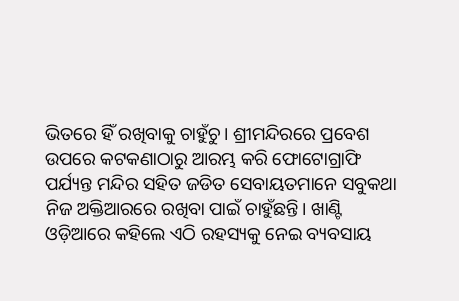ଭିତରେ ହିଁ ରଖିବାକୁ ଚାହୁଁଚୁ। ଶ୍ରୀମନ୍ଦିରରେ ପ୍ରବେଶ ଉପରେ କଟକଣାଠାରୁ ଆରମ୍ଭ କରି ଫୋଟୋଗ୍ରାଫି ପର୍ଯ୍ୟନ୍ତ ମନ୍ଦିର ସହିତ ଜଡିତ ସେବାୟତମାନେ ସବୁକଥା ନିଜ ଅକ୍ତିଆରରେ ରଖିବା ପାଇଁ ଚାହୁଁଛନ୍ତି। ଖାଣ୍ଟି ଓଡ଼ିଆରେ କହିଲେ ଏଠି ରହସ୍ୟକୁ ନେଇ ବ୍ୟବସାୟ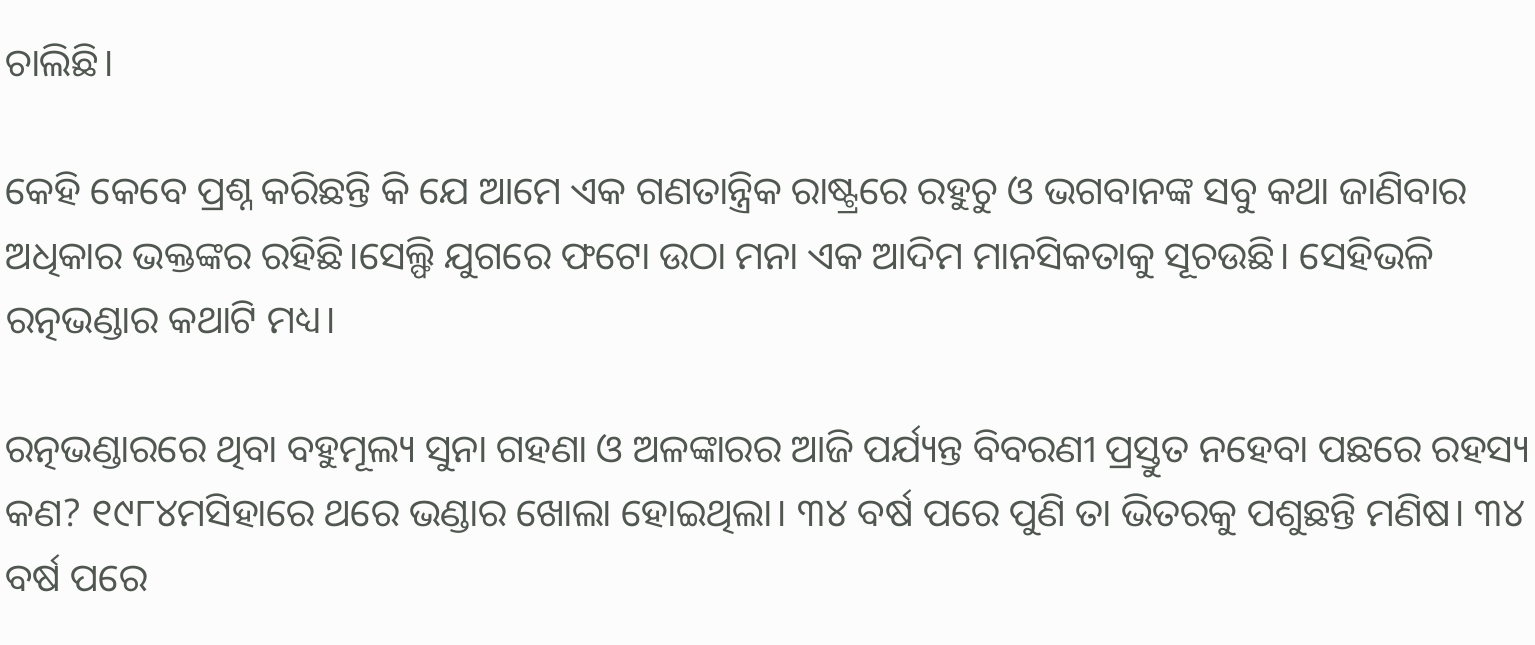ଚାଲିଛି।

କେହି କେବେ ପ୍ରଶ୍ନ କରିଛନ୍ତି କି ଯେ ଆମେ ଏକ ଗଣତାନ୍ତ୍ରିକ ରାଷ୍ଟ୍ରରେ ରହୁଚୁ ଓ ଭଗବାନଙ୍କ ସବୁ କଥା ଜାଣିବାର ଅଧିକାର ଭକ୍ତଙ୍କର ରହିଛି।ସେଲ୍ଫି ଯୁଗରେ ଫଟୋ ଉଠା ମନା ଏକ ଆଦିମ ମାନସିକତାକୁ ସୂଚଉଛି। ସେହିଭଳି ରତ୍ନଭଣ୍ଡାର କଥାଟି ମଧ୍ୟ।

ରତ୍ନଭଣ୍ଡାରରେ ଥିବା ବହୁମୂଲ୍ୟ ସୁନା ଗହଣା ଓ ଅଳଙ୍କାରର ଆଜି ପର୍ଯ୍ୟନ୍ତ ବିବରଣୀ ପ୍ରସ୍ତୁତ ନହେବା ପଛରେ ରହସ୍ୟ କଣ? ୧୯୮୪ମସିହାରେ ଥରେ ଭଣ୍ଡାର ଖୋଲା ହୋଇଥିଲା। ୩୪ ବର୍ଷ ପରେ ପୁଣି ତା ଭିତରକୁ ପଶୁଛନ୍ତି ମଣିଷ। ୩୪ ବର୍ଷ ପରେ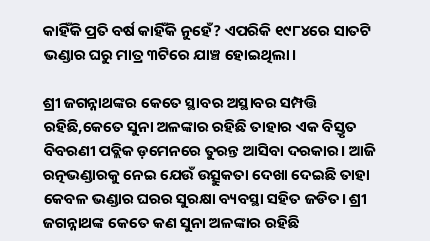କାହିଁକି ପ୍ରତି ବର୍ଷ କାହିଁକି ନୁହେଁ? ଏପରିକି ୧୯୮୪ରେ ସାତଟି ଭଣ୍ଡାର ଘରୁ ମାତ୍ର ୩ଟିରେ ଯାଞ୍ଚ ହୋଇଥିଲା।

ଶ୍ରୀ ଜଗନ୍ନାଥଙ୍କର କେତେ ସ୍ଥାବର ଅସ୍ଥାବର ସମ୍ପତ୍ତି ରହିଛି,କେତେ ସୁନା ଅଳଙ୍କାର ରହିଛି ତାହାର ଏକ ବିସ୍ତୃତ ବିବରଣୀ ପବ୍ଲିକ ଡ଼ମେନରେ ତୁରନ୍ତ ଆସିବା ଦରକାର। ଆଜି ରତ୍ନଭଣ୍ଡାରକୁ ନେଇ ଯେଉଁ ଉତ୍ସୁକତା ଦେଖା ଦେଇଛି ତାହା କେବଳ ଭଣ୍ଡାର ଘରର ସୁରକ୍ଷା ବ୍ୟବସ୍ଥା ସହିତ ଜଡିତ। ଶ୍ରୀ ଜଗନ୍ନାଥଙ୍କ କେତେ କଣ ସୁନା ଅଳଙ୍କାର ରହିଛି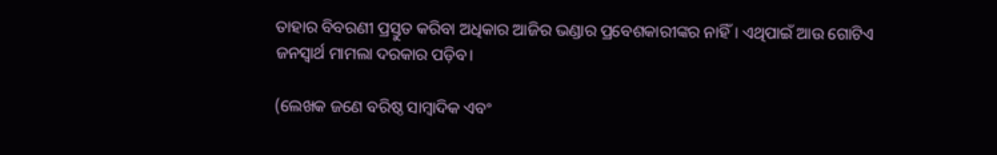ତାହାର ବିବରଣୀ ପ୍ରସ୍ତୁତ କରିବା ଅଧିକାର ଆଜିର ଭଣ୍ଡାର ପ୍ରବେଶକାରୀଙ୍କର ନାହିଁ। ଏଥିପାଇଁ ଆଉ ଗୋଟିଏ ଜନସ୍ୱାର୍ଥ ମାମଲା ଦରକାର ପଡ଼ିବ।

(ଲେଖକ ଜଣେ ବରିଷ୍ଠ ସାମ୍ବାଦିକ ଏବଂ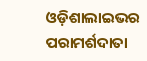ଓଡ଼ିଶାଲାଇଭର ପରାମର୍ଶଦାତା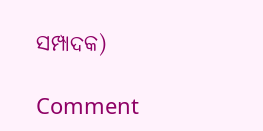ସମ୍ପାଦକ)

Comment